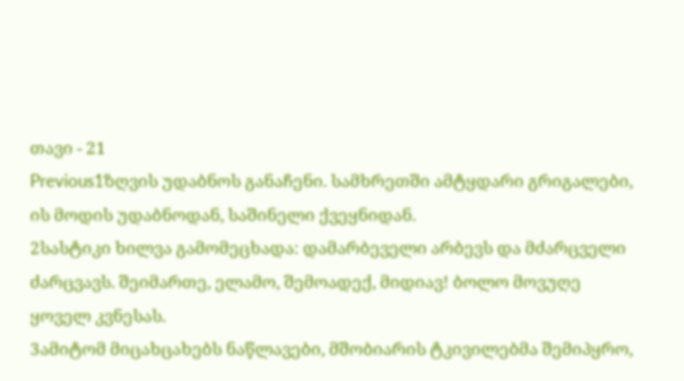თავი - 21
Previous1ზღვის უდაბნოს განაჩენი. სამხრეთში ამტყდარი გრიგალები, ის მოდის უდაბნოდან, საშინელი ქვეყნიდან.
2სასტიკი ხილვა გამომეცხადა: დამარბეველი არბევს და მძარცველი ძარცვავს. შეიმართე, ელამო, შემოადექ, მიდიავ! ბოლო მოვუღე ყოველ კვნესას.
3ამიტომ მიცახცახებს ნაწლავები, მშობიარის ტკივილებმა შემიპყრო,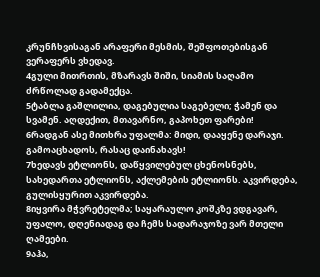კრუნჩხვისაგან არაფერი მესმის, შეშფოთებისგან ვერაფერს ვხედავ.
4გული მითრთის, მზარავს შიში, სიამის საღამო ძრწოლად გადამექცა.
5ტაბლა გაშლილია, დაგებულია საგებელი; ჭამენ და სვამენ. აღდექით, მთავარნო, გაპოხეთ ფარები!
6რადგან ასე მითხრა უფალმა: მიდი, დააყენე დარაჯი. გამოაცხადოს, რასაც დაინახავს!
7ხედავს ეტლიონს, დაწყვილებულ ცხენოსნებს, სახედართა ეტლიონს, აქლემების ეტლიონს. აკვირდება, გულისყურით აკვირდება.
8იყვირა მჭვრეტელმა; საყარაულო კოშკზე ვდგავარ, უფალო, დღენიადაგ და ჩემს სადარაჯოზე ვარ მთელი ღამეები.
9აჰა,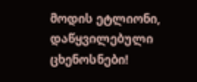მოდის ეტლიონი, დაწყვილებული ცხენოსნები!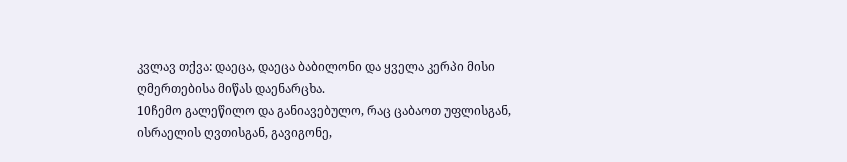კვლავ თქვა: დაეცა, დაეცა ბაბილონი და ყველა კერპი მისი ღმერთებისა მიწას დაენარცხა.
10ჩემო გალეწილო და განიავებულო, რაც ცაბაოთ უფლისგან, ისრაელის ღვთისგან, გავიგონე,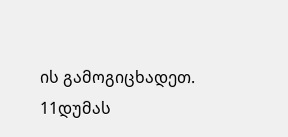ის გამოგიცხადეთ.
11დუმას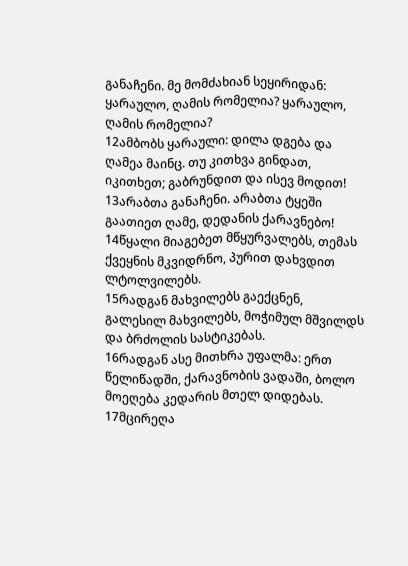განაჩენი. მე მომძახიან სეყირიდან: ყარაულო, ღამის რომელია? ყარაულო, ღამის რომელია?
12ამბობს ყარაული: დილა დგება და ღამეა მაინც. თუ კითხვა გინდათ, იკითხეთ; გაბრუნდით და ისევ მოდით!
13არაბთა განაჩენი. არაბთა ტყეში გაათიეთ ღამე, დედანის ქარავნებო!
14წყალი მიაგებეთ მწყურვალებს, თემას ქვეყნის მკვიდრნო, პურით დახვდით ლტოლვილებს.
15რადგან მახვილებს გაექცნენ, გალესილ მახვილებს, მოჭიმულ მშვილდს და ბრძოლის სასტიკებას.
16რადგან ასე მითხრა უფალმა: ერთ წელიწადში, ქარავნობის ვადაში, ბოლო მოეღება კედარის მთელ დიდებას.
17მცირეღა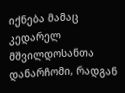იქნება მამაც კედარელ მშვილდოსანთა დანარჩომი, რადგან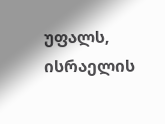უფალს, ისრაელის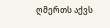ღმერთს აქვს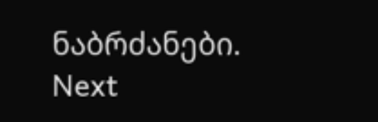ნაბრძანები.
Next